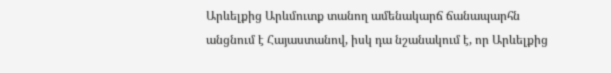Արևելքից Արևմուտք տանող ամենակարճ ճանապարհն անցնում է Հայաստանով, իսկ դա նշանակում է, որ Արևելքից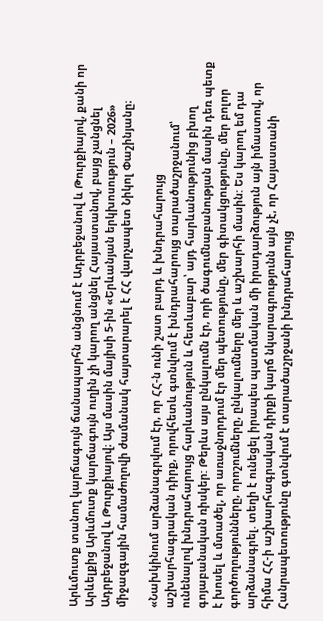Արևմուտք տանող կարճագույն ճանապարհն անցնում է Ադրբեջանով և Թուրքիայով, քանի որ Արևելքից Արևմուտք կարճագույն ուղին չի կարող անցնել Հայաստանով, բայց չանցնել Ադրբեջանով և Թուրքիայով։ Այս մասին մայիսի 5-ին «Երևանյան երկխոսություն – 2026» միջազգային համաժողովի ժամանակ հայտարարել է ՀՀ վարչապետ Նիկոլ Փաշինյանը։

«Նախկինում արձանագրվում էր, որ ՀՀ-ն ունի շատ բարդ և խնդրահարույց աշխարհագրական դիրք, որովհետև գտնվում է խնդրահարույց տարածաշրջանում՝ ունենալով խնդրահարույց հարևանություն և հետևաբար՝ այդ հարևանությունից բխող գոյաբանական ռիսկեր: Թերևս այս ընկալումն էր, որի ծագումնաբանության մասին դեռ պետք է խոսել և մտածել, որ առաջնորդում էր մեր պետությունը, մեր գիտակցությունը, մեր բոլոր գործողությունները, որոշումները, ընկալումները մեր և աշխարհի մասին: Ես կարող եմ դա արձանագրել. տեղի է ունեցել իրապես պատմական մի իրադարձություն այն իմաստով, որ հիմա ՀՀ-ի աշխարհագրական դիրքի կարճ նկարագրությունն այն չէ, որ Հայաստանի Հանրապետությունը գտնվում է տարածաշրջանի խնդրահարույց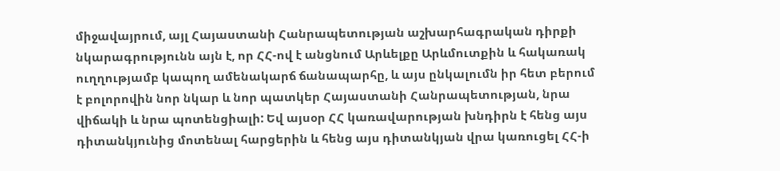միջավայրում, այլ Հայաստանի Հանրապետության աշխարհագրական դիրքի նկարագրությունն այն է, որ ՀՀ-ով է անցնում Արևելքը Արևմուտքին և հակառակ ուղղությամբ կապող ամենակարճ ճանապարհը, և այս ընկալումն իր հետ բերում է բոլորովին նոր նկար և նոր պատկեր Հայաստանի Հանրապետության, նրա վիճակի և նրա պոտենցիալի: Եվ այսօր ՀՀ կառավարության խնդիրն է հենց այս դիտանկյունից մոտենալ հարցերին և հենց այս դիտանկյան վրա կառուցել ՀՀ-ի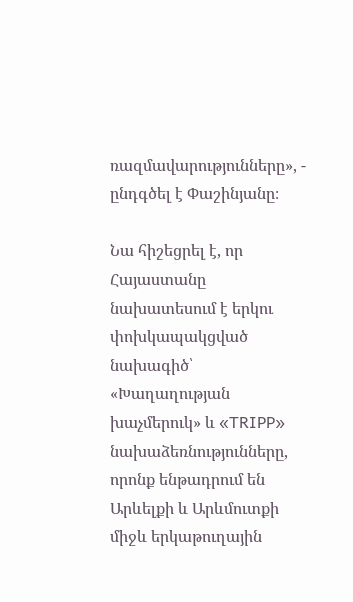ռազմավարությունները», - ընդգծել է Փաշինյանը։

Նա հիշեցրել է, որ Հայաստանը նախատեսում է երկու փոխկապակցված նախագիծ՝ «Խաղաղության խաչմերուկ» և «TRIPP» նախաձեռնությունները, որոնք ենթադրում են Արևելքի և Արևմուտքի միջև երկաթուղային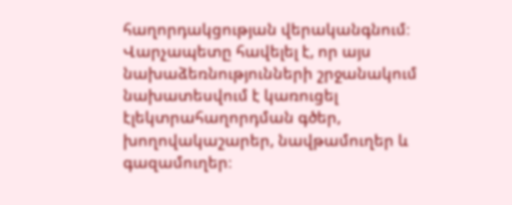հաղորդակցության վերականգնում։ Վարչապետը հավելել է, որ այս նախաձեռնությունների շրջանակում նախատեսվում է կառուցել էլեկտրահաղորդման գծեր, խողովակաշարեր, նավթամուղեր և գազամուղեր։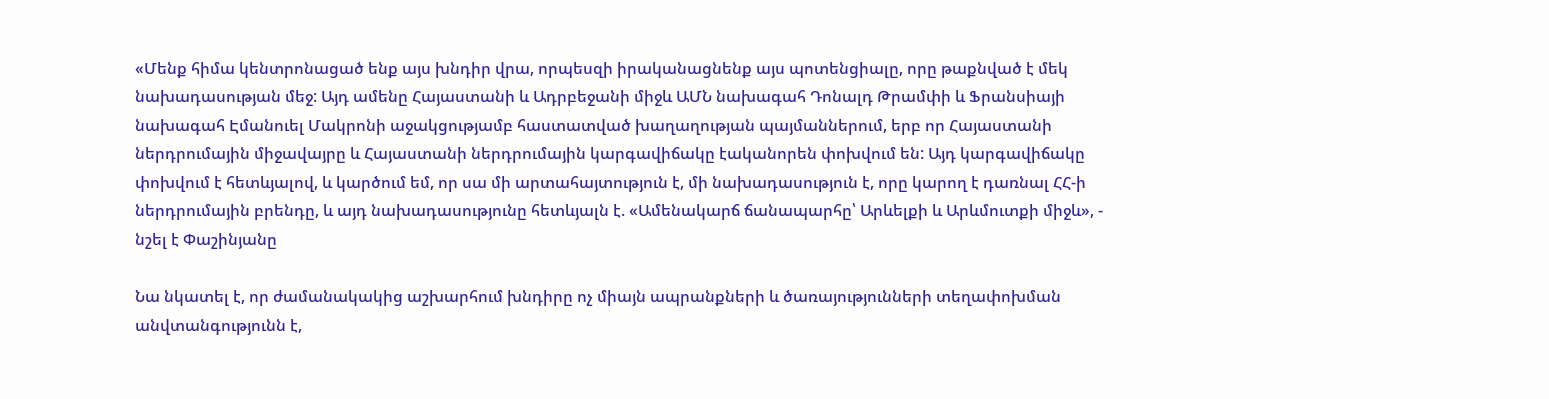«Մենք հիմա կենտրոնացած ենք այս խնդիր վրա, որպեսզի իրականացնենք այս պոտենցիալը, որը թաքնված է մեկ նախադասության մեջ: Այդ ամենը Հայաստանի և Ադրբեջանի միջև ԱՄՆ նախագահ Դոնալդ Թրամփի և Ֆրանսիայի նախագահ Էմանուել Մակրոնի աջակցությամբ հաստատված խաղաղության պայմաններում, երբ որ Հայաստանի ներդրումային միջավայրը և Հայաստանի ներդրումային կարգավիճակը էականորեն փոխվում են: Այդ կարգավիճակը փոխվում է հետևյալով, և կարծում եմ, որ սա մի արտահայտություն է, մի նախադասություն է, որը կարող է դառնալ ՀՀ-ի ներդրումային բրենդը, և այդ նախադասությունը հետևյալն է. «Ամենակարճ ճանապարհը՝ Արևելքի և Արևմուտքի միջև», - նշել է Փաշինյանը

Նա նկատել է, որ ժամանակակից աշխարհում խնդիրը ոչ միայն ապրանքների և ծառայությունների տեղափոխման անվտանգությունն է,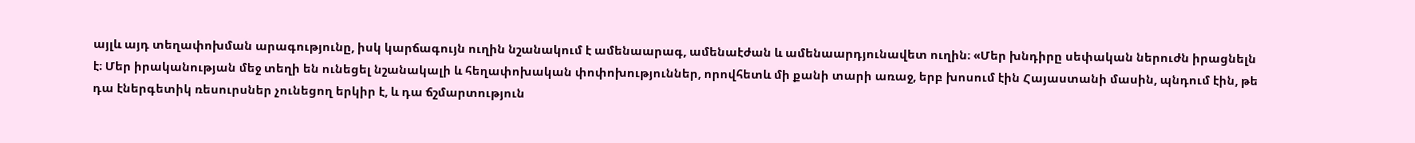այլև այդ տեղափոխման արագությունը, իսկ կարճագույն ուղին նշանակում է ամենաարագ, ամենաէժան և ամենաարդյունավետ ուղին։ «Մեր խնդիրը սեփական ներուժն իրացնելն է։ Մեր իրականության մեջ տեղի են ունեցել նշանակալի և հեղափոխական փոփոխություններ, որովհետև մի քանի տարի առաջ, երբ խոսում էին Հայաստանի մասին, պնդում էին, թե դա էներգետիկ ռեսուրսներ չունեցող երկիր է, և դա ճշմարտություն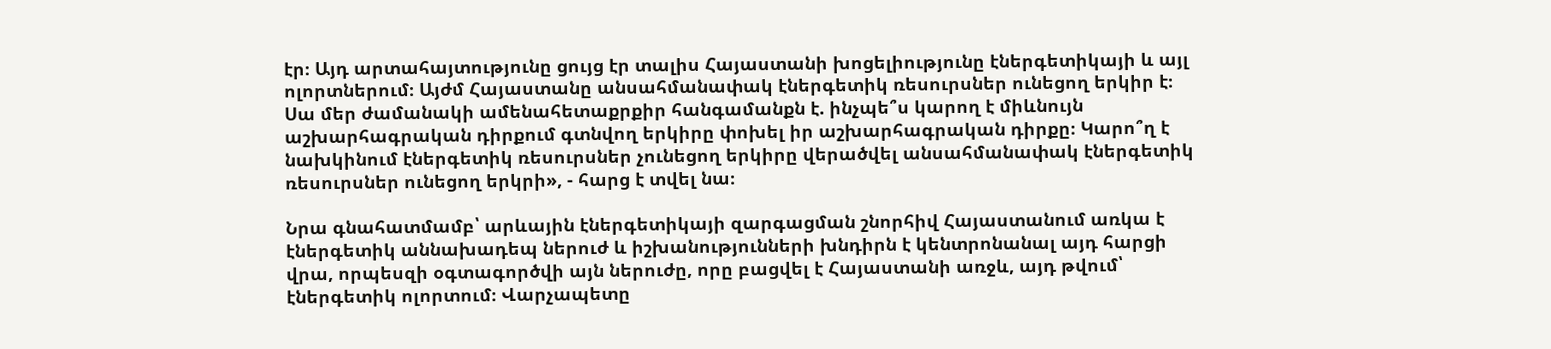էր։ Այդ արտահայտությունը ցույց էր տալիս Հայաստանի խոցելիությունը էներգետիկայի և այլ ոլորտներում։ Այժմ Հայաստանը անսահմանափակ էներգետիկ ռեսուրսներ ունեցող երկիր է։ Սա մեր ժամանակի ամենահետաքրքիր հանգամանքն է. ինչպե՞ս կարող է միևնույն աշխարհագրական դիրքում գտնվող երկիրը փոխել իր աշխարհագրական դիրքը։ Կարո՞ղ է նախկինում էներգետիկ ռեսուրսներ չունեցող երկիրը վերածվել անսահմանափակ էներգետիկ ռեսուրսներ ունեցող երկրի», - հարց է տվել նա։

Նրա գնահատմամբ՝ արևային էներգետիկայի զարգացման շնորհիվ Հայաստանում առկա է էներգետիկ աննախադեպ ներուժ և իշխանությունների խնդիրն է կենտրոնանալ այդ հարցի վրա, որպեսզի օգտագործվի այն ներուժը, որը բացվել է Հայաստանի առջև, այդ թվում՝ էներգետիկ ոլորտում։ Վարչապետը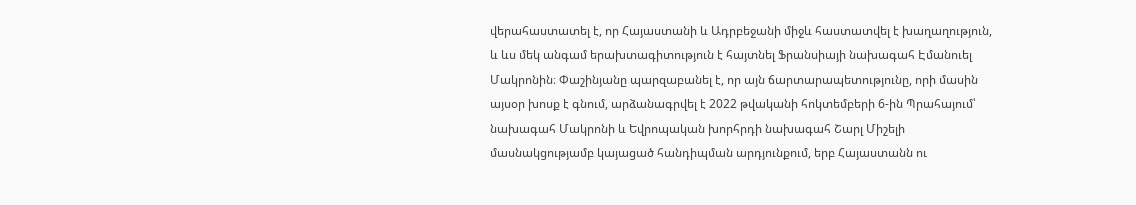վերահաստատել է, որ Հայաստանի և Ադրբեջանի միջև հաստատվել է խաղաղություն, և ևս մեկ անգամ երախտագիտություն է հայտնել Ֆրանսիայի նախագահ Էմանուել Մակրոնին։ Փաշինյանը պարզաբանել է, որ այն ճարտարապետությունը, որի մասին այսօր խոսք է գնում, արձանագրվել է 2022 թվականի հոկտեմբերի 6-ին Պրահայում՝ նախագահ Մակրոնի և Եվրոպական խորհրդի նախագահ Շարլ Միշելի մասնակցությամբ կայացած հանդիպման արդյունքում, երբ Հայաստանն ու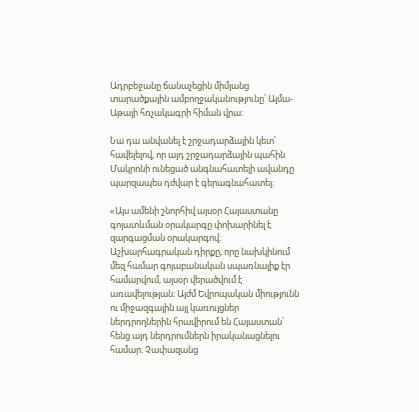Ադրբեջանը ճանաչեցին միմյանց տարածքային ամբողջականությունը՝ Ալմա-Աթայի հռչակագրի հիման վրա։

Նա դա անվանել է շրջադարձային կետ՝ հավելելով, որ այդ շրջադարձային պահին Մակրոնի ունեցած անգնահատելի ավանդը պարզապես դժվար է գերագնահատել։

«Այս ամենի շնորհիվ այսօր Հայաստանը գոյատևման օրակարգը փոխարինել է զարգացման օրակարգով։ Աշխարհագրական դիրքը, որը նախկինում մեզ համար գոյաբանական սպառնալիք էր համարվում, այսօր վերածվում է առավելության։ Այժմ Եվրոպական միությունն ու միջազգային այլ կառույցներ ներդրողներին հրավիրում են Հայաստան՝ հենց այդ ներդրումներն իրականացնելու համար։ Չափազանց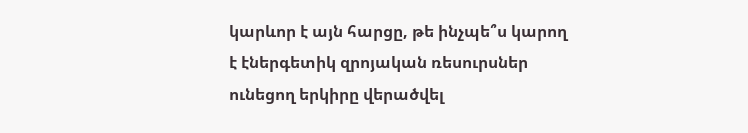կարևոր է այն հարցը, թե ինչպե՞ս կարող է էներգետիկ զրոյական ռեսուրսներ ունեցող երկիրը վերածվել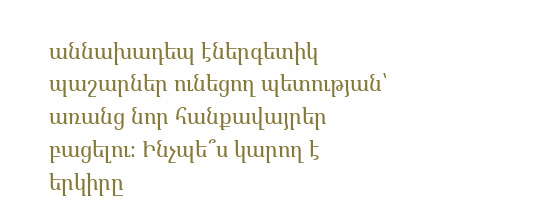աննախադեպ էներգետիկ պաշարներ ունեցող պետության՝ առանց նոր հանքավայրեր բացելու։ Ինչպե՞ս կարող է երկիրը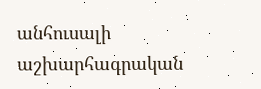անհուսալի աշխարհագրական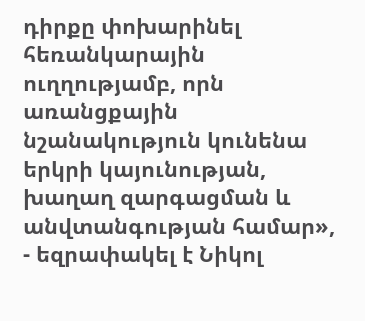դիրքը փոխարինել հեռանկարային ուղղությամբ, որն առանցքային նշանակություն կունենա երկրի կայունության, խաղաղ զարգացման և անվտանգության համար», - եզրափակել է Նիկոլ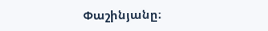Փաշինյանը։